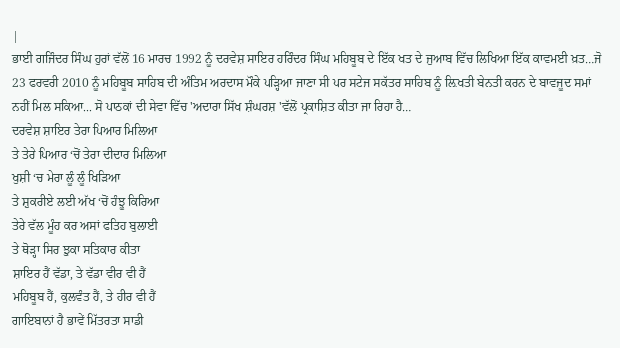|
ਭਾਈ ਗਜਿੰਦਰ ਸਿੰਘ ਹੁਰਾਂ ਵੱਲੋਂ 16 ਮਾਰਚ 1992 ਨੂੰ ਦਰਵੇਸ਼ ਸਾਇਰ ਹਰਿੰਦਰ ਸਿੰਘ ਮਹਿਬੂਬ ਦੇ ਇੱਕ ਖਤ ਦੇ ਜੁਆਬ ਵਿੱਚ ਲਿਖਿਆ ਇੱਕ ਕਾਵਮਈ ਖ਼ਤ…ਜੋ 23 ਫਰਵਰੀ 2010 ਨੂੰ ਮਹਿਬੂਬ ਸਾਹਿਬ ਦੀ ਅੰਤਿਮ ਅਰਦਾਸ ਮੌਕੇ ਪੜ੍ਹਿਆ ਜਾਣਾ ਸੀ ਪਰ ਸਟੇਜ ਸਕੱਤਰ ਸਾਹਿਬ ਨੂੰ ਲ਼ਿਖਤੀ ਬੇਨਤੀ ਕਰਨ ਦੇ ਬਾਵਜੂਦ ਸਮਾਂ ਨਹੀਂ ਮਿਲ ਸਕਿਆ... ਸੋ ਪਾਠਕਾਂ ਦੀ ਸੇਵਾ ਵਿੱਚ 'ਅਦਾਰਾ ਸਿੱਖ ਸ਼ੰਘਰਸ਼ 'ਵੱਲੋਂ ਪ੍ਰਕਾਸ਼ਿਤ ਕੀਤਾ ਜਾ ਰਿਹਾ ਹੈ…
ਦਰਵੇਸ਼ ਸ਼ਾਇਰ ਤੇਰਾ ਪਿਆਰ ਮਿਲਿਆ
ਤੇ ਤੇਰੇ ਪਿਆਰ ‘ਚੋਂ ਤੇਰਾ ਦੀਦਾਰ ਮਿਲਿਆ
ਖੁਸ਼ੀ ‘ਚ ਮੇਰਾ ਲੂੰ ਲੂੰ ਖਿੜਿਆ
ਤੇ ਸ਼ੁਕਰੀਏ ਲਈ ਅੱਖ ‘ਚੋਂ ਹੰਝੂ ਕਿਰਿਆ
ਤੇਰੇ ਵੱਲ ਮੂੰਹ ਕਰ ਅਸਾਂ ਫਤਿਹ ਬੁਲਾਈ
ਤੇ ਥੋੜ੍ਹਾ ਸਿਰ ਝੁਕਾ ਸਤਿਕਾਰ ਕੀਤਾ
ਸ਼ਾਇਰ ਹੈਂ ਵੱਡਾ, ਤੇ ਵੱਡਾ ਵੀਰ ਵੀ ਹੈਂ
ਮਹਿਬੂਬ ਹੈਂ, ਕੁਲਵੰਤ ਹੈਂ, ਤੇ ਹੀਰ ਵੀ ਹੈਂ
ਗਾਇਬਾਨਾਂ ਹੈ ਭਾਵੇਂ ਮਿੱਤਰਤਾ ਸਾਡੀ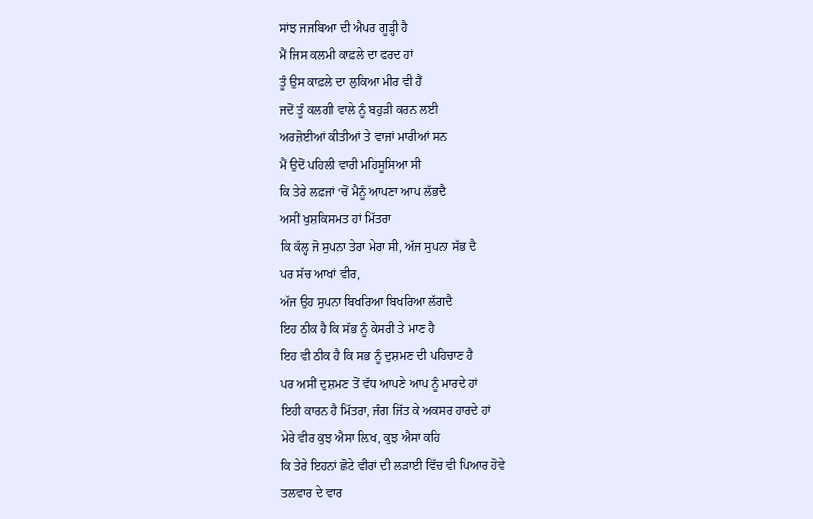ਸਾਂਝ ਜਜਬਿਆ ਦੀ ਐਪਰ ਗੂੜ੍ਹੀ ਹੈ
ਮੈਂ ਜਿਸ ਕਲਮੀ ਕਾਫ਼ਲੇ ਦਾ ਫਰਦ ਹਾਂ
ਤੂੰ ਉਸ ਕਾਫ਼ਲੇ ਦਾ ਲੁਕਿਆ ਮੀਰ ਵੀ ਹੈਂ
ਜਦੋਂ ਤੂੰ ਕਲਗੀ ਵਾਲੇ ਨੂੰ ਬਹੁੜੀ ਕਰਨ ਲਈ
ਅਰਜ਼ੋਈਆਂ ਕੀਤੀਆਂ ਤੇ ਵਾਜਾਂ ਮਾਰੀਆਂ ਸਨ
ਮੈਂ ਉਦੋਂ ਪਹਿਲੀ ਵਾਰੀ ਮਹਿਸੂਸਿਆ ਸੀ
ਕਿ ਤੇਰੇ ਲਫ਼ਜਾਂ ‘ਚੋਂ ਮੈਨੂੰ ਆਪਣਾ ਆਪ ਲੱਭਦੈ
ਅਸੀਂ ਖੁਸ਼ਕਿਸਮਤ ਹਾਂ ਮਿੱਤਰਾ
ਕਿ ਕੱਲ੍ਹ ਜੋ ਸੁਪਨਾ ਤੇਰਾ ਮੇਰਾ ਸੀ, ਅੱਜ ਸੁਪਨਾ ਸੱਭ ਦੈ
ਪਰ ਸੱਚ ਆਖਾਂ ਵੀਰ,
ਅੱਜ ਉਹ ਸੁਪਨਾ ਬਿਖਰਿਆ ਬਿਖਰਿਆ ਲੱਗਦੈ
ਇਹ ਠੀਕ ਹੈ ਕਿ ਸੱਭ ਨੂੰ ਕੇਸਰੀ ਤੇ ਮਾਣ ਹੈ
ਇਹ ਵੀ ਠੀਕ ਹੈ ਕਿ ਸਭ ਨੂੰ ਦੁਸ਼ਮਣ ਦੀ ਪਹਿਚਾਣ ਹੈ
ਪਰ ਅਸੀਂ ਦੁਸ਼ਮਣ ਤੋਂ ਵੱਧ ਆਪਣੇ ਆਪ ਨੂੰ ਮਾਰਦੇ ਹਾਂ
ਇਹੀ ਕਾਰਨ ਹੈ ਮਿੱਤਰਾ, ਜੰਗ ਜਿੱਤ ਕੇ ਅਕਸਰ ਹਾਰਦੇ ਹਾਂ
ਮੇਰੇ ਵੀਰ ਕੁਝ ਐਸਾ ਲ਼ਿਖ, ਕੁਝ ਐਸਾ ਕਹਿ
ਕਿ ਤੇਰੇ ਇਹਨਾਂ ਛੋਟੇ ਵੀਰਾਂ ਦੀ ਲੜਾਈ ਵਿੱਚ ਵੀ ਪਿਆਰ ਹੋਵੇ
ਤਲਵਾਰ ਦੇ ਵਾਰ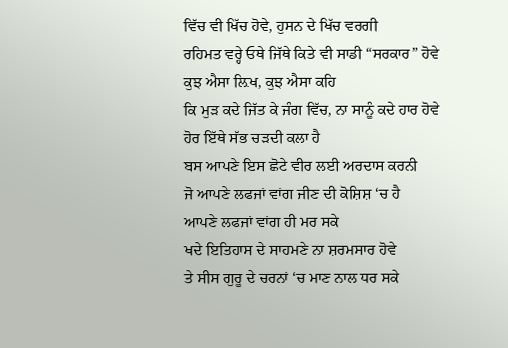ਵਿੱਚ ਵੀ ਖਿੱਚ ਹੋਵੇ, ਹੁਸਨ ਦੇ ਖਿੱਚ ਵਰਗੀ
ਰਹਿਮਤ ਵਰ੍ਹੇ ਓਥੇ ਜਿੱਥੇ ਕਿਤੇ ਵੀ ਸਾਡੀ “ਸਰਕਾਰ” ਹੋਵੇ
ਕੁਝ ਐਸਾ ਲ਼ਿਖ, ਕੁਝ ਐਸਾ ਕਹਿ
ਕਿ ਮੁੜ ਕਦੇ ਜਿੱਤ ਕੇ ਜੰਗ ਵਿੱਚ, ਨਾ ਸਾਨੂੰ ਕਦੇ ਹਾਰ ਹੋਵੇ
ਹੋਰ ਇੱਥੇ ਸੱਭ ਚੜਦੀ ਕਲਾ ਹੈ
ਬਸ ਆਪਣੇ ਇਸ ਛੋਟੇ ਵੀਰ ਲਈ ਅਰਦਾਸ ਕਰਨੀ
ਜੋ ਆਪਣੇ ਲਫਜਾਂ ਵਾਂਗ ਜੀਣ ਦੀ ਕੋਸ਼ਿਸ਼ ‘ਚ ਹੈ
ਆਪਣੇ ਲਫਜਾਂ ਵਾਂਗ ਹੀ ਮਰ ਸਕੇ
ਖਦੇ ਇਤਿਹਾਸ ਦੇ ਸਾਹਮਣੇ ਨਾ ਸ਼ਰਮਸਾਰ ਹੋਵੇ
ਤੇ ਸੀਸ ਗੁਰੂ ਦੇ ਚਰਨਾਂ ‘ਚ ਮਾਣ ਨਾਲ ਧਰ ਸਕੇ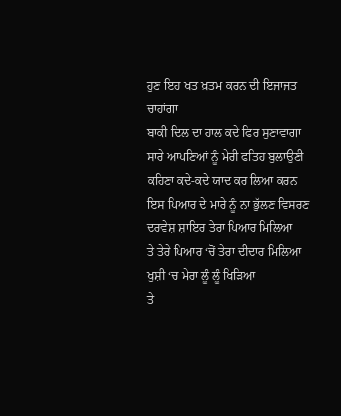ਹੁਣ ਇਹ ਖਤ ਖ਼ਤਮ ਕਰਨ ਦੀ ਇਜਾਜਤ ਚਾਹਾਂਗਾ
ਬਾਕੀ ਦਿਲ ਦਾ ਹਾਲ ਕਦੇ ਫਿਰ ਸੁਣਾਵਾਗਾ
ਸਾਰੇ ਆਪਣਿਆਂ ਨੂੰ ਮੇਰੀ ਫਤਿਹ ਬੁਲਾਉਣੀ
ਕਹਿਣਾ ਕਦੇ-ਕਦੇ ਯਾਦ ਕਰ ਲਿਆ ਕਰਨ
ਇਸ ਪਿਆਰ ਦੇ ਮਾਰੇ ਨੂੰ ਨਾ ਭੁੱਲਣ ਵਿਸਰਣ
ਦਰਵੇਸ਼ ਸ਼ਾਇਰ ਤੇਰਾ ਪਿਆਰ ਮਿਲਿਆ
ਤੇ ਤੇਰੇ ਪਿਆਰ ‘ਚੋਂ ਤੇਰਾ ਦੀਦਾਰ ਮਿਲਿਆ
ਖੁਸ਼ੀ ‘ਚ ਮੇਰਾ ਲੂੰ ਲੂੰ ਖਿੜਿਆ
ਤੇ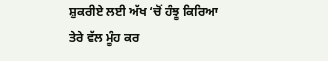ਸ਼ੁਕਰੀਏ ਲਈ ਅੱਖ ‘ਚੋਂ ਹੰਝੂ ਕਿਰਿਆ
ਤੇਰੇ ਵੱਲ ਮੂੰਹ ਕਰ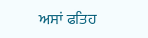ਅਸਾਂ ਫਤਿਹ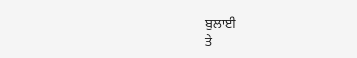ਬੁਲਾਈ
ਤੇ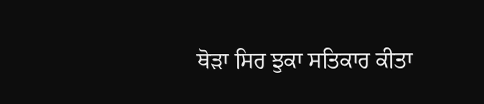ਥੋੜਾ ਸਿਰ ਝੁਕਾ ਸਤਿਕਾਰ ਕੀਤਾ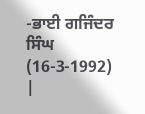-ਭਾਈ ਗਜਿੰਦਰ ਸਿੰਘ
(16-3-1992)
|